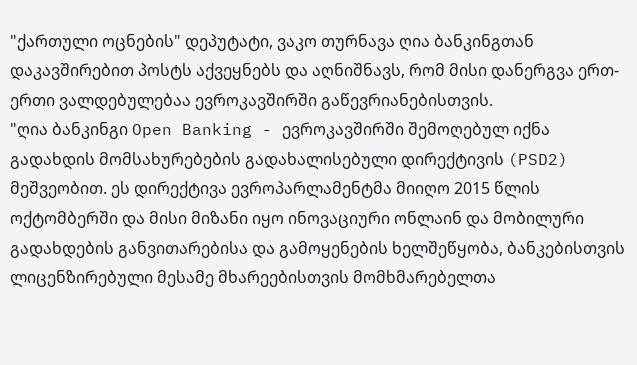"ქართული ოცნების" დეპუტატი, ვაკო თურნავა ღია ბანკინგთან დაკავშირებით პოსტს აქვეყნებს და აღნიშნავს, რომ მისი დანერგვა ერთ-ერთი ვალდებულებაა ევროკავშირში გაწევრიანებისთვის.
"ღია ბანკინგი Open Banking - ევროკავშირში შემოღებულ იქნა გადახდის მომსახურებების გადახალისებული დირექტივის (PSD2) მეშვეობით. ეს დირექტივა ევროპარლამენტმა მიიღო 2015 წლის ოქტომბერში და მისი მიზანი იყო ინოვაციური ონლაინ და მობილური გადახდების განვითარებისა და გამოყენების ხელშეწყობა, ბანკებისთვის ლიცენზირებული მესამე მხარეებისთვის მომხმარებელთა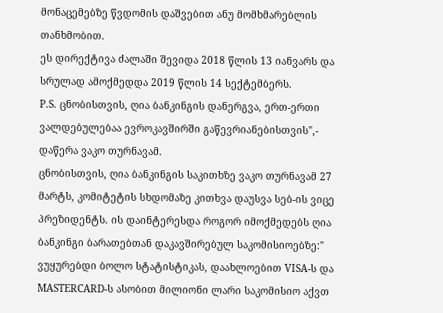მონაცემებზე წვდომის დაშვებით ანუ მომხმარებლის თანხმობით.
ეს დირექტივა ძალაში შევიდა 2018 წლის 13 იანვარს და სრულად ამოქმედდა 2019 წლის 14 სექტემბერს.
P.S. ცნობისთვის, ღია ბანკინგის დანერგვა, ერთ-ერთი ვალდებულებაა ევროკავშირში გაწევრიანებისთვის",- დაწერა ვაკო თურნავამ.
ცნობისთვის, ღია ბანკინგის საკითხზე ვაკო თურნავამ 27 მარტს, კომიტეტის სხდომაზე კითხვა დაუსვა სებ-ის ვიცე პრეზიდენტს. ის დაინტერესდა როგორ იმოქმედებს ღია ბანკინგი ბარათებთან დაკავშირებულ საკომისიოებზე:" ვუყურებდი ბოლო სტატისტიკას, დაახლოებით VISA-ს და MASTERCARD-ს ასობით მილიონი ლარი საკომისიო აქვთ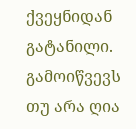ქვეყნიდან გატანილი. გამოიწვევს თუ არა ღია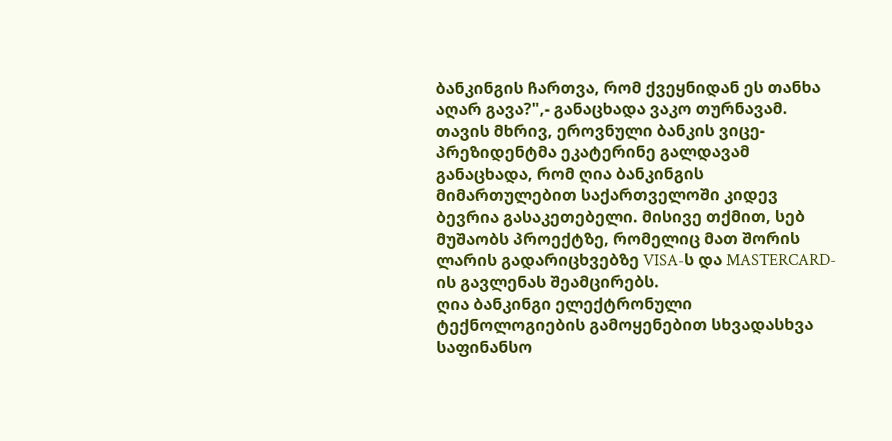ბანკინგის ჩართვა, რომ ქვეყნიდან ეს თანხა აღარ გავა?",- განაცხადა ვაკო თურნავამ.
თავის მხრივ, ეროვნული ბანკის ვიცე-პრეზიდენტმა ეკატერინე გალდავამ განაცხადა, რომ ღია ბანკინგის მიმართულებით საქართველოში კიდევ ბევრია გასაკეთებელი. მისივე თქმით, სებ მუშაობს პროექტზე, რომელიც მათ შორის ლარის გადარიცხვებზე VISA-ს და MASTERCARD-ის გავლენას შეამცირებს.
ღია ბანკინგი ელექტრონული ტექნოლოგიების გამოყენებით სხვადასხვა საფინანსო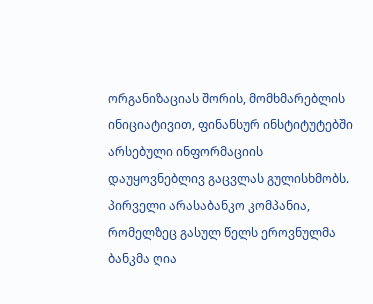ორგანიზაციას შორის, მომხმარებლის ინიციატივით, ფინანსურ ინსტიტუტებში არსებული ინფორმაციის დაუყოვნებლივ გაცვლას გულისხმობს. პირველი არასაბანკო კომპანია, რომელზეც გასულ წელს ეროვნულმა ბანკმა ღია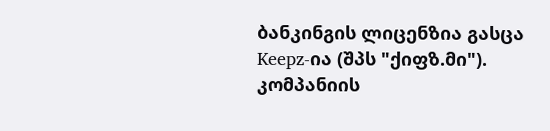ბანკინგის ლიცენზია გასცა Keepz-ია (შპს "ქიფზ.მი"). კომპანიის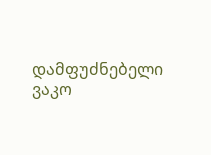დამფუძნებელი ვაკო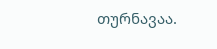თურნავაა.